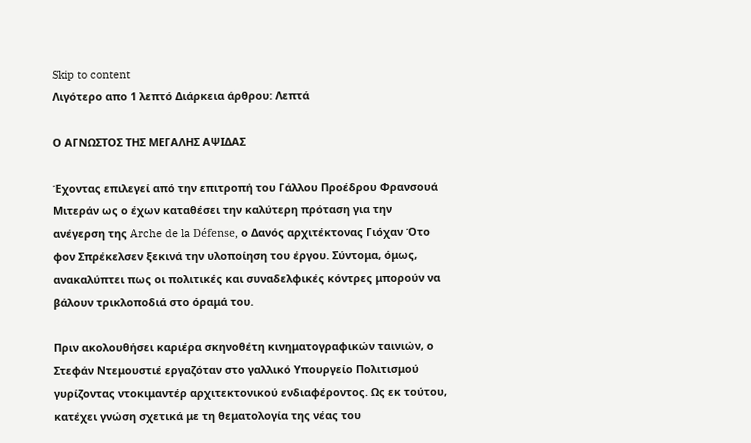Skip to content
Λιγότερο απο 1 λεπτό Διάρκεια άρθρου: Λεπτά

Ο ΑΓΝΩΣΤΟΣ ΤΗΣ ΜΕΓΑΛΗΣ ΑΨΙΔΑΣ

Έχοντας επιλεγεί από την επιτροπή του Γάλλου Προέδρου Φρανσουά Μιτεράν ως ο έχων καταθέσει την καλύτερη πρόταση για την ανέγερση της Arche de la Défense, ο Δανός αρχιτέκτονας Γιόχαν Ότο φον Σπρέκελσεν ξεκινά την υλοποίηση του έργου. Σύντομα, όμως, ανακαλύπτει πως οι πολιτικές και συναδελφικές κόντρες μπορούν να βάλουν τρικλοποδιά στο όραμά του.

Πριν ακολουθήσει καριέρα σκηνοθέτη κινηματογραφικών ταινιών, ο Στεφάν Ντεμουστιέ εργαζόταν στο γαλλικό Υπουργείο Πολιτισμού γυρίζοντας ντοκιμαντέρ αρχιτεκτονικού ενδιαφέροντος. Ως εκ τούτου, κατέχει γνώση σχετικά με τη θεματολογία της νέας του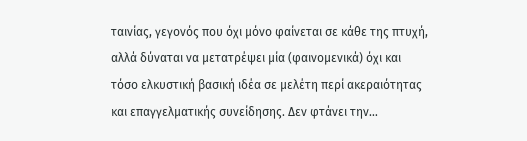ταινίας, γεγονός που όχι μόνο φαίνεται σε κάθε της πτυχή, αλλά δύναται να μετατρέψει μία (φαινομενικά) όχι και τόσο ελκυστική βασική ιδέα σε μελέτη περί ακεραιότητας και επαγγελματικής συνείδησης. Δεν φτάνει την…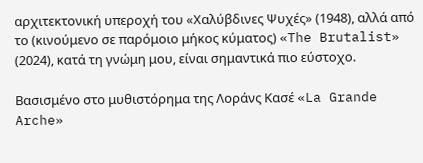αρχιτεκτονική υπεροχή του «Χαλύβδινες Ψυχές» (1948), αλλά από το (κινούμενο σε παρόμοιο μήκος κύματος) «The Brutalist» (2024), κατά τη γνώμη μου, είναι σημαντικά πιο εύστοχο.

Βασισμένο στο μυθιστόρημα της Λοράνς Κασέ «La Grande Arche»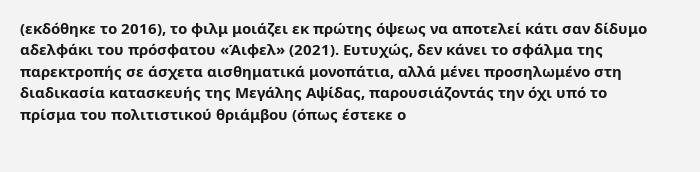(εκδόθηκε το 2016), το φιλμ μοιάζει εκ πρώτης όψεως να αποτελεί κάτι σαν δίδυμο αδελφάκι του πρόσφατου «Άιφελ» (2021). Ευτυχώς, δεν κάνει το σφάλμα της παρεκτροπής σε άσχετα αισθηματικά μονοπάτια, αλλά μένει προσηλωμένο στη διαδικασία κατασκευής της Μεγάλης Αψίδας, παρουσιάζοντάς την όχι υπό το πρίσμα του πολιτιστικού θριάμβου (όπως έστεκε ο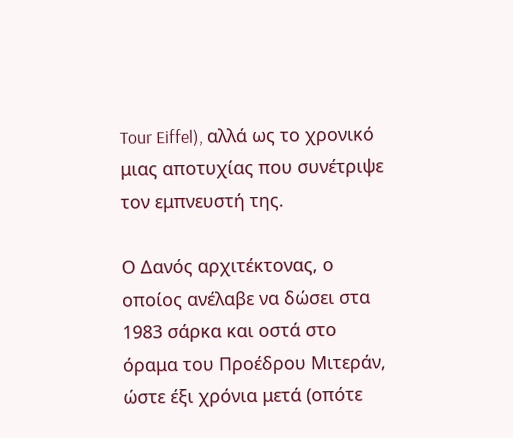Tour Eiffel), αλλά ως το χρονικό μιας αποτυχίας που συνέτριψε τον εμπνευστή της.

Ο Δανός αρχιτέκτονας, ο οποίος ανέλαβε να δώσει στα 1983 σάρκα και οστά στο όραμα του Προέδρου Μιτεράν, ώστε έξι χρόνια μετά (οπότε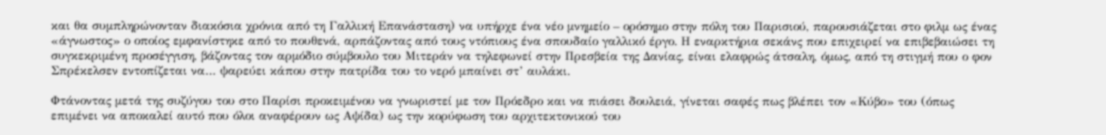και θα συμπληρώνονταν διακόσια χρόνια από τη Γαλλική Επανάσταση) να υπήρχε ένα νέο μνημείο – ορόσημο στην πόλη του Παρισιού, παρουσιάζεται στο φιλμ ως ένας «άγνωστος» ο οποίος εμφανίστηκε από το πουθενά, αρπάζοντας από τους ντόπιους ένα σπουδαίο γαλλικό έργο. Η εναρκτήρια σεκάνς που επιχειρεί να επιβεβαιώσει τη συγκεκριμένη προσέγγιση, βάζοντας τον αρμόδιο σύμβουλο του Μιτεράν να τηλεφωνεί στην Πρεσβεία της Δανίας, είναι ελαφρώς άτσαλη, όμως, από τη στιγμή που ο φον Σπρέκελσεν εντοπίζεται να… ψαρεύει κάπου στην πατρίδα του το νερό μπαίνει στ’ αυλάκι.

Φτάνοντας μετά της συζύγου του στο Παρίσι προκειμένου να γνωριστεί με τον Πρόεδρο και να πιάσει δουλειά, γίνεται σαφές πως βλέπει τον «Κύβο» του (όπως επιμένει να αποκαλεί αυτό που όλοι αναφέρουν ως Αψίδα) ως την κορύφωση του αρχιτεκτονικού του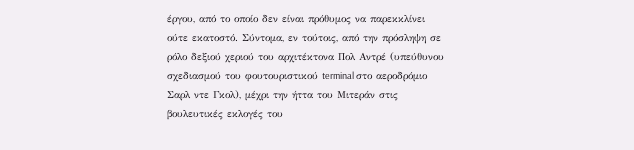έργου, από το οποίο δεν είναι πρόθυμος να παρεκκλίνει ούτε εκατοστό. Σύντομα, εν τούτοις, από την πρόσληψη σε ρόλο δεξιού χεριού του αρχιτέκτονα Πολ Αντρέ (υπεύθυνου σχεδιασμού του φουτουριστικού terminal στο αεροδρόμιο Σαρλ ντε Γκολ), μέχρι την ήττα του Μιτεράν στις βουλευτικές εκλογές του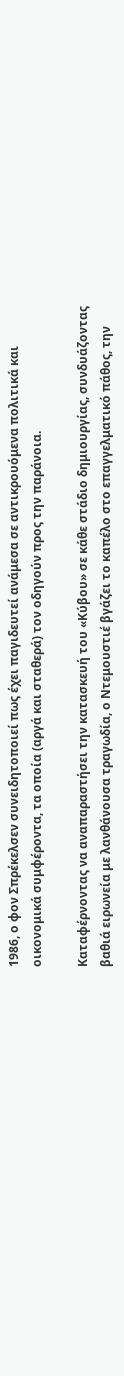1986, ο φον Σπρέκελσεν συνειδητοποιεί πως έχει παγιδευτεί ανάμεσα σε αντικρουόμενα πολιτικά και οικονομικά συμφέροντα, τα οποία (αργά και σταθερά) τον οδηγούν προς την παράνοια.

Καταφέρνοντας να αναπαραστήσει την κατασκευή του «Κύβου» σε κάθε στάδιο δημιουργίας, συνδυάζοντας βαθιά ειρωνεία με λανθάνουσα τραγωδία, ο Ντεμουστιέ βγάζει το καπέλο στο επαγγελματικό πάθος, την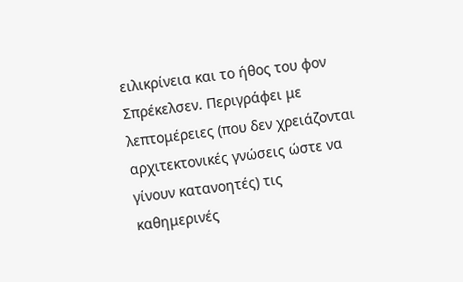ειλικρίνεια και το ήθος του φον Σπρέκελσεν. Περιγράφει με λεπτομέρειες (που δεν χρειάζονται αρχιτεκτονικές γνώσεις ώστε να γίνουν κατανοητές) τις καθημερινές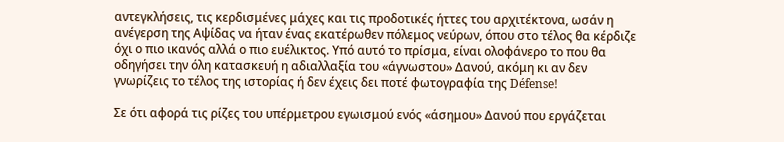αντεγκλήσεις, τις κερδισμένες μάχες και τις προδοτικές ήττες του αρχιτέκτονα, ωσάν η ανέγερση της Αψίδας να ήταν ένας εκατέρωθεν πόλεμος νεύρων, όπου στο τέλος θα κέρδιζε όχι ο πιο ικανός αλλά ο πιο ευέλικτος. Υπό αυτό το πρίσμα, είναι ολοφάνερο το που θα οδηγήσει την όλη κατασκευή η αδιαλλαξία του «άγνωστου» Δανού, ακόμη κι αν δεν γνωρίζεις το τέλος της ιστορίας ή δεν έχεις δει ποτέ φωτογραφία της Défense!

Σε ότι αφορά τις ρίζες του υπέρμετρου εγωισμού ενός «άσημου» Δανού που εργάζεται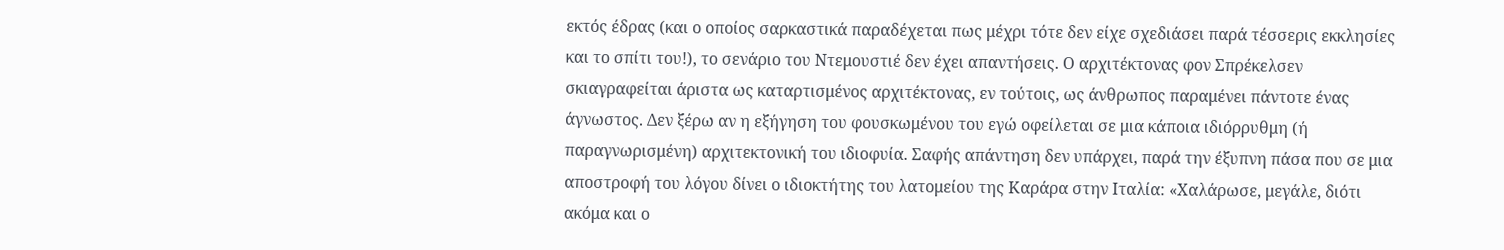εκτός έδρας (και ο οποίος σαρκαστικά παραδέχεται πως μέχρι τότε δεν είχε σχεδιάσει παρά τέσσερις εκκλησίες και το σπίτι του!), το σενάριο του Ντεμουστιέ δεν έχει απαντήσεις. Ο αρχιτέκτονας φον Σπρέκελσεν σκιαγραφείται άριστα ως καταρτισμένος αρχιτέκτονας, εν τούτοις, ως άνθρωπος παραμένει πάντοτε ένας άγνωστος. Δεν ξέρω αν η εξήγηση του φουσκωμένου του εγώ οφείλεται σε μια κάποια ιδιόρρυθμη (ή παραγνωρισμένη) αρχιτεκτονική του ιδιοφυία. Σαφής απάντηση δεν υπάρχει, παρά την έξυπνη πάσα που σε μια αποστροφή του λόγου δίνει ο ιδιοκτήτης του λατομείου της Καράρα στην Ιταλία: «Χαλάρωσε, μεγάλε, διότι ακόμα και ο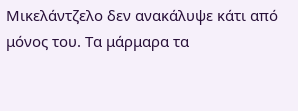Μικελάντζελο δεν ανακάλυψε κάτι από μόνος του. Τα μάρμαρα τα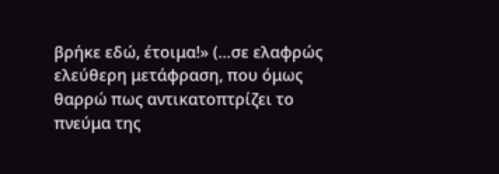βρήκε εδώ, έτοιμα!» (…σε ελαφρώς ελεύθερη μετάφραση, που όμως θαρρώ πως αντικατοπτρίζει το πνεύμα της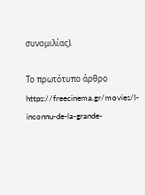συνομιλίας).

Το πρωτότυπο άρθρο https://freecinema.gr/movies/l-inconnu-de-la-grande-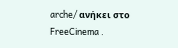arche/ ανήκει στο FreeCinema .